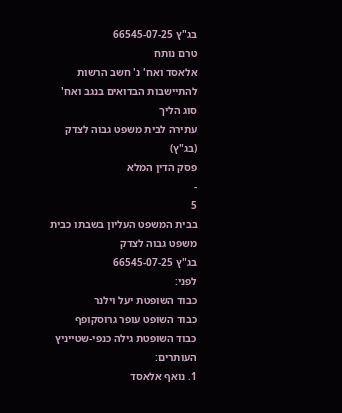בג"ץ 66545-07-25
טרם נותח
אלאסד ואח' נ' חשב הרשות להתיישבות הבדואים בנגב ואח'
סוג הליך
עתירה לבית משפט גבוה לצדק (בג"ץ)
פסק הדין המלא
-
5
בבית המשפט העליון בשבתו כבית משפט גבוה לצדק
בג"ץ 66545-07-25
לפני:
כבוד השופטת יעל וילנר
כבוד השופט עופר גרוסקופף
כבוד השופטת גילה כנפי-שטייניץ
העותרים:
1. נואף אלאסד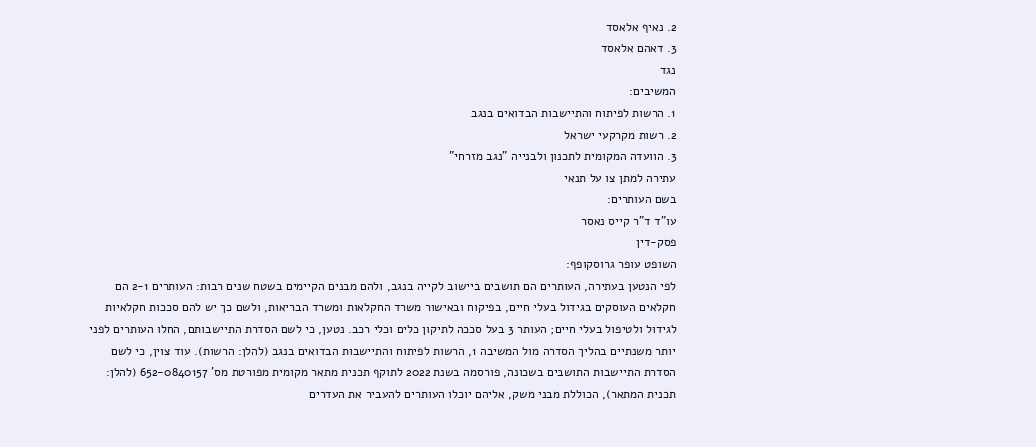2. נאיף אלאסד
3. דאהם אלאסד
נגד
המשיבים:
1. הרשות לפיתוח והתיישבות הבדואים בנגב
2. רשות מקרקעי ישראל
3. הוועדה המקומית לתכנון ולבנייה "נגב מזרחי"
עתירה למתן צו על תנאי
בשם העותרים:
עו"ד ד"ר קייס נאסר
פסק-דין
השופט עופר גרוסקופף:
לפי הנטען בעתירה, העותרים הם תושבים ביישוב לקייה בנגב, ולהם מבנים הקיימים בשטח שנים רבות: העותרים 2-1 הם חקלאים העוסקים בגידול בעלי חיים, בפיקוח ובאישור משרד החקלאות ומשרד הבריאות, ולשם כך יש להם סככות חקלאיות לגידול ולטיפול בעלי חיים; העותר 3 בעל סככה לתיקון כלים וכלי רכב. נטען, כי לשם הסדרת התיישבותם, החלו העותרים לפני יותר משנתיים בהליך הסדרה מול המשיבה 1, הרשות לפיתוח והתיישבות הבדואים בנגב (להלן: הרשות). עוד צוין, כי לשם הסדרת התיישבות התושבים בשכונה, פורסמה בשנת 2022 לתוקף תכנית מתאר מקומית מפורטת מס' 652-0840157 (להלן: תכנית המתאר), הכוללת מבני משק, אליהם יוכלו העותרים להעביר את העדרים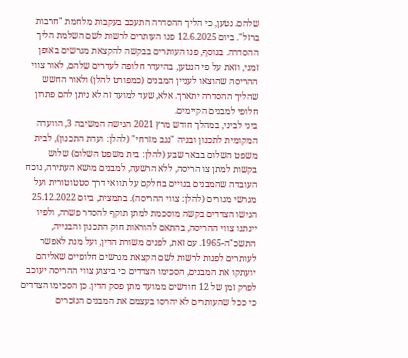שלהם. נטען, כי הליך ההסדרה התעכב בעקבות מלחמת "חרבות ברזל". ביום 12.6.2025 פנו העותרים לרשות לשם השלמת הליך ההסדרה. בנוסף, פנו העותרים בבקשה להקצאת מגרשים באופן זמני, וזאת על פי הנטען, בהיעדר חלופה לעדרים שלהם, לאור צווי ההריסה שהוצאו לעניין המבנים (כמפורט להלן) ולאור החשש שהליך ההסדרה יתארך. אלא, שעד למועד זה לא ניתן להם פתרון חלופי למבנים הקיימים.
ביני לביני, במהלך חודש מרץ 2021 הגישה המשיבה 3, הוועדה המקומית לתכנון ובניה "נגב מזרחי" (להלן: ועדת התכנון), לבית משפט השלום בבאר שבע (להלן: בית משפט השלום) שלוש בקשות למתן צו הריסה, ללא הרשעה, למבנים מושא העתירה, נוכח העובדה שהמבנים בנויים בחלקם על תוואי דרך סטטוטורית ועל מגרשי מגורים (להלן: צווי ההריסה). בתמצית, ביום 25.12.2022 הגישו הצדדים בקשה מוסכמת למתן תוקף להסדר פשרה, ולפיו יינתנו צווי ההריסה, בהתאם להוראות חוק התכנון והבנייה, התשכ"ה-1965. עם זאת, לפנים משורת הדין, ועל מנת לאפשר לעותרים לפנות לרשות לשם הקצאת מגרשים חלופיים שאליהם יועתקו את המבנים, הסכימו הצדדים כי ביצוע צווי ההריסה יעוכב לפרק זמן של 12 חודשים ממועד מתן פסק הדין. כן הסכימו הצדדים כי ככל שהעותרים לא יהרסו בעצמם את המבנים הנזכרים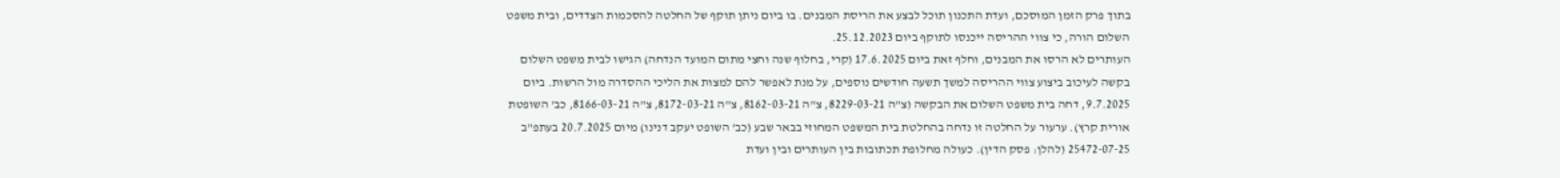בתוך פרק הזמן המוסכם, ועדת התכנון תוכל לבצע את הריסת המבנים. בו ביום ניתן תוקף של החלטה להסכמות הצדדים, ובית משפט השלום הורה, כי צווי ההריסה ייכנסו לתוקף ביום 25.12.2023.
העותרים לא הרסו את המבנים, וחלף זאת ביום 17.6.2025 (קרי, בחלוף שנה וחצי מתום המועד הנדחה) הגישו לבית משפט השלום בקשה לעיכוב ביצוע צווי ההריסה למשך תשעה חודשים נוספים, על מנת לאפשר להם למצות את הליכי ההסדרה מול הרשות. ביום 9.7.2025, דחה בית משפט השלום את הבקשה (צ"ה 8229-03-21, צ"ה 8162-03-21, צ"ה 8172-03-21, צ"ה 8166-03-21, כב' השופטת אורית קרץ). ערעור על החלטה זו נדחה בהחלטת בית המשפט המחוזי בבאר שבע (כב' השופט יעקב דנינו) מיום 20.7.2025 בעתפ"ב 25472-07-25 (להלן: פסק הדין). כעולה מחלופת תכתובות בין העותרים ובין ועדת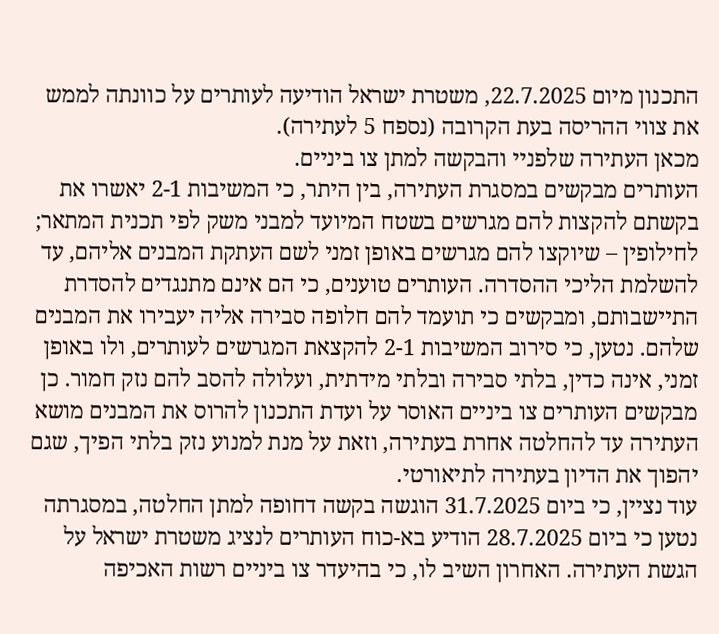התכנון מיום 22.7.2025, משטרת ישראל הודיעה לעותרים על כוונתה לממש את צווי ההריסה בעת הקרובה (נספח 5 לעתירה).
מכאן העתירה שלפניי והבקשה למתן צו ביניים.
העותרים מבקשים במסגרת העתירה, בין היתר, כי המשיבות 2-1 יאשרו את בקשתם להקצות להם מגרשים בשטח המיועד למבני משק לפי תכנית המתאר; לחילופין – שיוקצו להם מגרשים באופן זמני לשם העתקת המבנים אליהם, עד להשלמת הליכי ההסדרה. העותרים טוענים, כי הם אינם מתנגדים להסדרת התיישבותם, ומבקשים כי תועמד להם חלופה סבירה אליה יעבירו את המבנים שלהם. נטען, כי סירוב המשיבות 2-1 להקצאת המגרשים לעותרים, ולו באופן זמני, אינה כדין, בלתי סבירה ובלתי מידתית, ועלולה להסב להם נזק חמור. כן מבקשים העותרים צו ביניים האוסר על ועדת התכנון להרוס את המבנים מושא העתירה עד להחלטה אחרת בעתירה, וזאת על מנת למנוע נזק בלתי הפיך, שגם יהפוך את הדיון בעתירה לתיאורטי.
עוד נציין, כי ביום 31.7.2025 הוגשה בקשה דחופה למתן החלטה, במסגרתה נטען כי ביום 28.7.2025 הודיע בא-כוח העותרים לנציג משטרת ישראל על הגשת העתירה. האחרון השיב לו, כי בהיעדר צו ביניים רשות האכיפה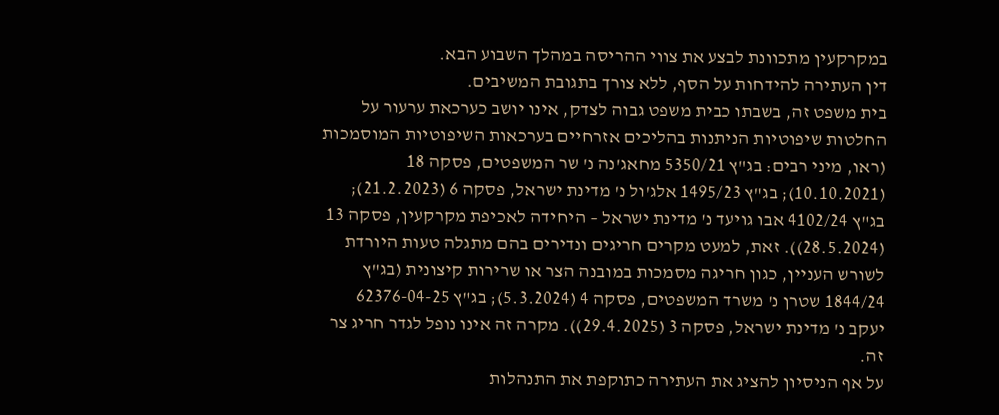במקרקעין מתכוונת לבצע את צווי ההריסה במהלך השבוע הבא.
דין העתירה להידחות על הסף, ללא צורך בתגובת המשיבים.
בית משפט זה, בשבתו כבית משפט גבוה לצדק, אינו יושב כערכאת ערעור על החלטות שיפוטיות הניתנות בהליכים אזרחיים בערכאות השיפוטיות המוסמכות (ראו, מיני רבים: בג"ץ 5350/21 מחאג'נה נ' שר המשפטים, פסקה 18 (10.10.2021); בג"ץ 1495/23 אלג'ול נ' מדינת ישראל, פסקה 6 (21.2.2023); בג"ץ 4102/24 אבו גויעד נ' מדינת ישראל – היחידה לאכיפת מקרקעין, פסקה 13 (28.5.2024)). זאת, למעט מקרים חריגים ונדירים בהם מתגלה טעות היורדת לשורש העניין, כגון חריגה מסמכות במובנה הצר או שרירות קיצונית (בג"ץ 1844/24 שטרן נ' משרד המשפטים, פסקה 4 (5.3.2024); בג"ץ 62376-04-25 יעקב נ' מדינת ישראל, פסקה 3 (29.4.2025)). מקרה זה אינו נופל לגדר חריג צר זה.
על אף הניסיון להציג את העתירה כתוקפת את התנהלות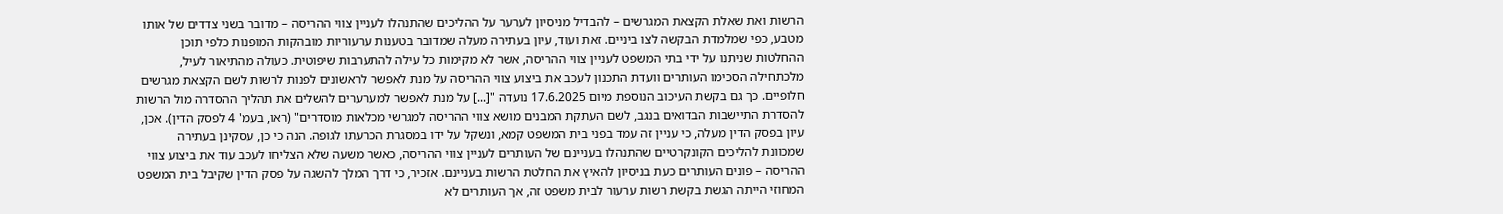הרשות ואת שאלת הקצאת המגרשים – להבדיל מניסיון לערער על ההליכים שהתנהלו לעניין צווי ההריסה – מדובר בשני צדדים של אותו מטבע, כפי שמלמדת הבקשה לצו ביניים. זאת ועוד, עיון בעתירה מעלה שמדובר בטענות ערעוריות מובהקות המופנות כלפי תוכן ההחלטות שניתנו על ידי בתי המשפט לעניין צווי ההריסה, אשר לא מקימות כל עילה להתערבות שיפוטית. כעולה מהתיאור לעיל, מלכתחילה הסכימו העותרים וועדת התכנון לעכב את ביצוע צווי ההריסה על מנת לאפשר לראשונים לפנות לרשות לשם הקצאת מגרשים חלופיים. כך גם בקשת העיכוב הנוספת מיום 17.6.2025 נועדה "[...] על מנת לאפשר למערערים להשלים את תהליך ההסדרה מול הרשות להסדרת התיישבות הבדואים בנגב, לשם העתקת המבנים מושא צווי ההריסה למגרשי מכלאות מוסדרים" (ראו, בעמ' 4 לפסק הדין). אכן, עיון בפסק הדין מעלה, כי עניין זה עמד בפני בית המשפט קמא, ונשקל על ידו במסגרת הכרעתו לגופה. הנה כי כן, עסקינן בעתירה שמכוונת להליכים הקונקרטיים שהתנהלו בעניינם של העותרים לעניין צווי ההריסה, כאשר משעה שלא הצליחו לעכב עוד את ביצוע צווי ההריסה – פונים העותרים כעת בניסיון להאיץ את החלטת הרשות בעניינם. אזכיר, כי דרך המלך להשגה על פסק הדין שקיבל בית המשפט המחוזי הייתה הגשת בקשת רשות ערעור לבית משפט זה, אך העותרים לא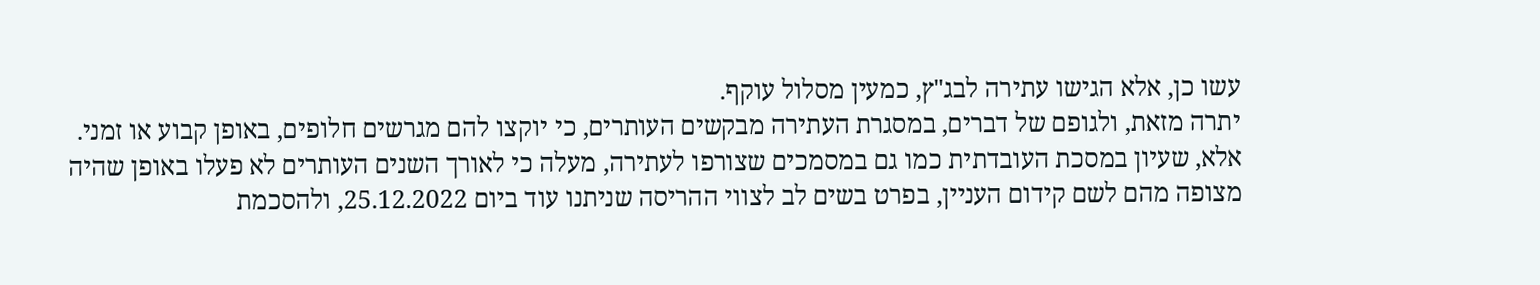עשו כן, אלא הגישו עתירה לבג"ץ, כמעין מסלול עוקף.
יתרה מזאת, ולגופם של דברים, במסגרת העתירה מבקשים העותרים, כי יוקצו להם מגרשים חלופים, באופן קבוע או זמני. אלא, שעיון במסכת העובדתית כמו גם במסמכים שצורפו לעתירה, מעלה כי לאורך השנים העותרים לא פעלו באופן שהיה מצופה מהם לשם קידום העניין, בפרט בשים לב לצווי ההריסה שניתנו עוד ביום 25.12.2022, ולהסכמת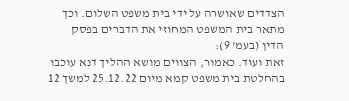הצדדים שאושרה על ידי בית משפט השלום. וכך מתאר בית המשפט המחוזי את הדברים בפסק הדין (בעמ' 9):
זאת ועוד. כאמור, הצווים מושא ההליך דנא עוכבו בהחלטת בית משפט קמא מיום 25.12.22 למשך 12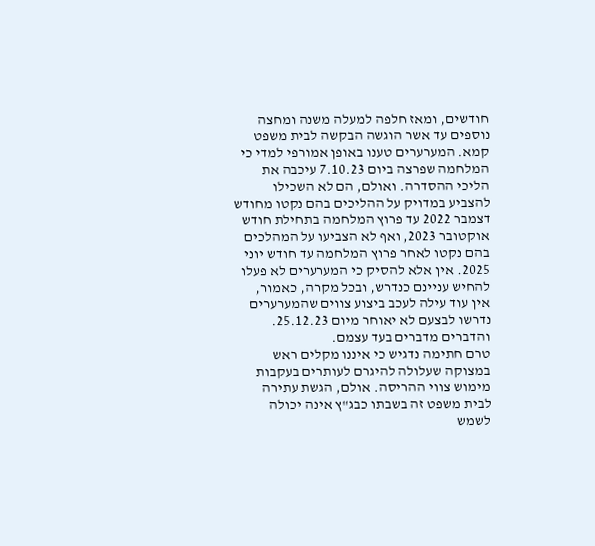חודשים, ומאז חלפה למעלה משנה ומחצה נוספים עד אשר הוגשה הבקשה לבית משפט קמא. המערערים טענו באופן אמורפי למדי כי המלחמה שפרצה ביום 7.10.23 עיכבה את הליכי ההסדרה. ואולם, הם לא השכילו להצביע במדויק על ההליכים בהם נקטו מחודש דצמבר 2022 עד פרוץ המלחמה בתחילת חודש אוקטובר 2023, ואף לא הצביעו על המהלכים בהם נקטו לאחר פרוץ המלחמה עד חודש יוני 2025. אין אלא להסיק כי המערערים לא פעלו להחיש עניינם כנדרש, ובכל מקרה, כאמור, אין עוד עילה לעכב ביצוע צווים שהמערערים נדרשו לבצעם לא יאוחר מיום 25.12.23.
והדברים מדברים בעד עצמם.
טרם חתימה נדגיש כי איננו מקלים ראש במצוקה שעלולה להיגרם לעותרים בעקבות מימוש צווי ההריסה. אולם, הגשת עתירה לבית משפט זה בשבתו כבג"ץ אינה יכולה לשמש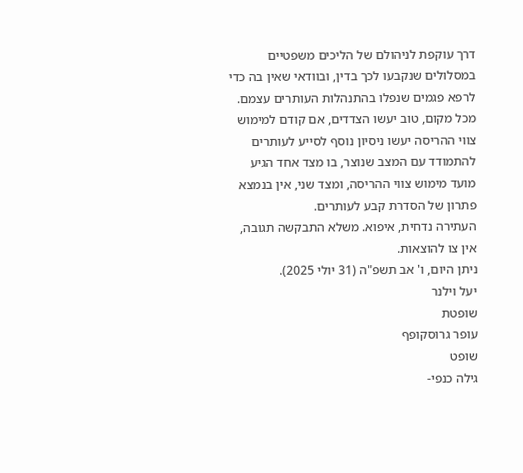דרך עוקפת לניהולם של הליכים משפטיים במסלולים שנקבעו לכך בדין, ובוודאי שאין בה כדי לרפא פגמים שנפלו בהתנהלות העותרים עצמם. מכל מקום, טוב יעשו הצדדים, אם קודם למימוש צווי ההריסה יעשו ניסיון נוסף לסייע לעותרים להתמודד עם המצב שנוצר, בו מצד אחד הגיע מועד מימוש צווי ההריסה, ומצד שני, אין בנמצא פתרון של הסדרת קבע לעותרים.
העתירה נדחית, איפוא. משלא התבקשה תגובה, אין צו להוצאות.
ניתן היום, ו' אב תשפ"ה (31 יולי 2025).
יעל וילנר
שופטת
עופר גרוסקופף
שופט
גילה כנפי-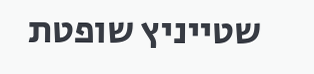שטייניץ שופטת